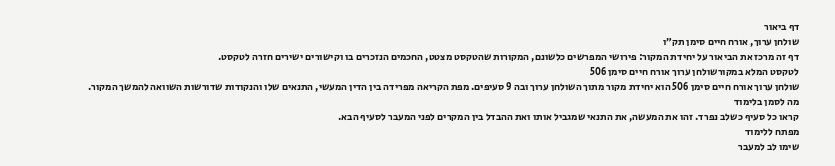דף ביאור
שולחן ערוך, אורח חיים סימן תק״ו
דף זה מרכז את הביאור על יחידת המקור: פירושי המפרשים כלשונם, המקורות שהטקסט מצטט, החכמים הנזכרים בו וקישורים ישירים חזרה לטקסט.
לטקסט המלא במקורשולחן ערוך אורח חיים סימן 506
שולחן ערוך אורח חיים סימן 506 הוא יחידת מקור מתוך השולחן ערוך ובה 9 סעיפים. מפת הקריאה מפרידה בין הדין המעשי, התנאים שלו והנקודות שדורשות השוואה להמשך המקור.
מה לסמן בלימוד
קראו כל סעיף כשלב נפרד. זהו את המעשה, את התנאי שמגביל אותו ואת ההבדל בין המקרים לפני המעבר לסעיף הבא.
מפתח ללימוד
שימו לב למעבר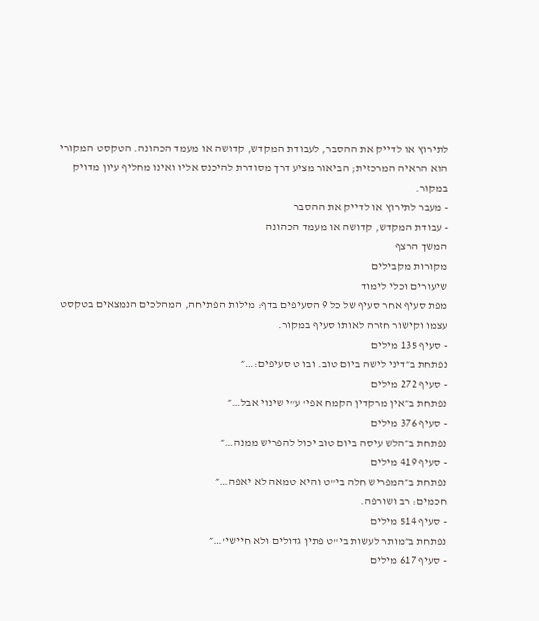לתירוץ או לדייק את ההסבר, לעבודת המקדש, קדושה או מעמד הכהונה. הטקסט המקורי הוא הראיה המרכזית; הביאור מציע דרך מסודרת להיכנס אליו ואינו מחליף עיון מדויק במקור.
- מעבר לתירוץ או לדייק את ההסבר
- עבודת המקדש, קדושה או מעמד הכהונה
המשך הרצף
מקורות מקבילים
שיעורים וכלי לימוד
מפת סעיף אחר סעיף של כל 9 הסעיפים בדף: מילות הפתיחה, המהלכים הנמצאים בטקסט עצמו וקישור חזרה לאותו סעיף במקור.
- סעיף 135 מילים
נפתחת ב״דיני לישה ביום טוב. ובו ט סעיפים:…״
- סעיף 272 מילים
נפתחת ב״אין מרקדין הקמח אפי' ע"י שינוי אבל…״
- סעיף 376 מילים
נפתחת ב״הלש עיסה ביום טוב יכול להפריש ממנה…״
- סעיף 419 מילים
נפתחת ב״המפריש חלה בי"ט והיא טמאה לא יאפה…״
חכמים: רב ושורפה.
- סעיף 514 מילים
נפתחת ב״מותר לעשות בי"ט פתין גדולים ולא חיישי'…״
- סעיף 617 מילים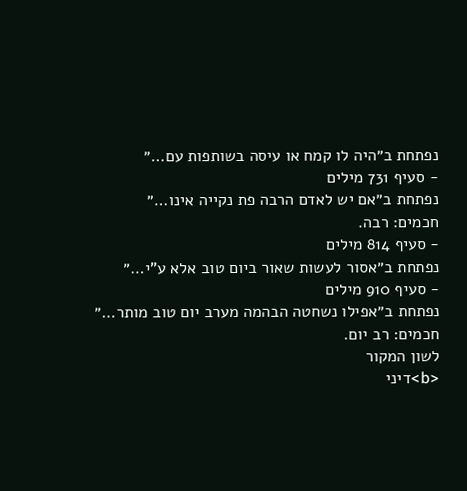נפתחת ב״היה לו קמח או עיסה בשותפות עם…״
- סעיף 731 מילים
נפתחת ב״אם יש לאדם הרבה פת נקייה אינו…״
חכמים: רבה.
- סעיף 814 מילים
נפתחת ב״אסור לעשות שאור ביום טוב אלא ע"י…״
- סעיף 910 מילים
נפתחת ב״אפילו נשחטה הבהמה מערב יום טוב מותר…״
חכמים: רב יום.
לשון המקור
<b>דיני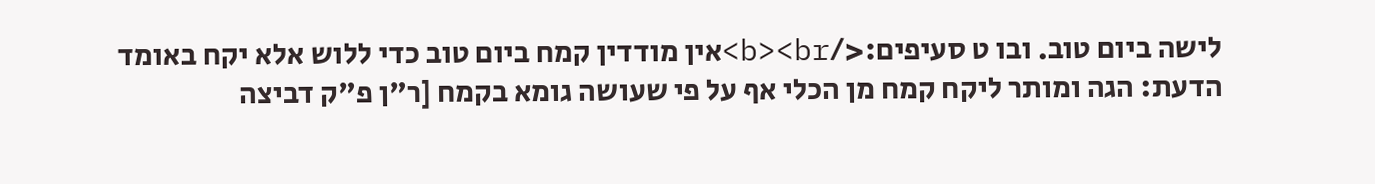לישה ביום טוב. ובו ט סעיפים:</b><br>אין מודדין קמח ביום טוב כדי ללוש אלא יקח באומד הדעת: הגה ומותר ליקח קמח מן הכלי אף על פי שעושה גומא בקמח [ר"ן פ"ק דביצה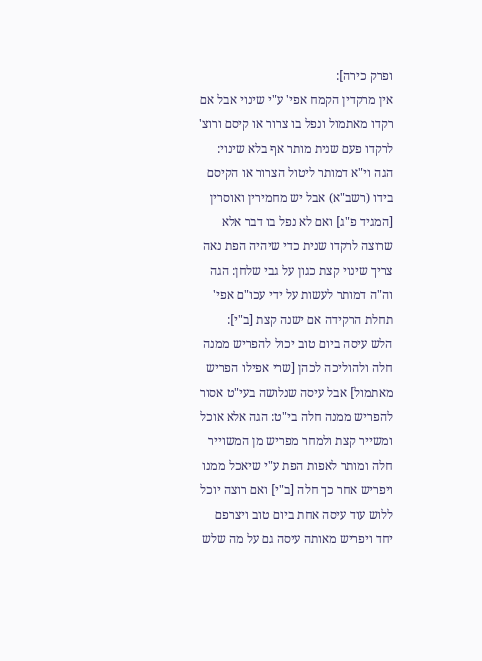ופרק כירה]:
אין מרקדין הקמח אפי' ע"י שינוי אבל אם רקדו מאתמול ונפל בו צרור או קיסם ורוצ' לרקדו פעם שנית מותר אף בלא שינוי: הגה וי"א דמותר ליטול הצרור או הקיסם בידו (רשב"א) אבל יש מחמירין ואוסרין [המגיד פ"ג] ואם לא נפל בו דבר אלא שרוצה לרקדו שנית כדי שיהיה הפת נאה צריך שינוי קצת כגון על גבי שלחן: הגה וה"ה דמותר לעשות על ידי עכו"ם אפי' תחלת הרקידה אם ישנה קצת [ב"י]:
הלש עיסה ביום טוב יכול להפריש ממנה חלה ולהוליכה לכהן [שרי אפילו הפריש מאתמול] אבל עיסה שנלושה בעי"ט אסור להפריש ממנה חלה בי"ט: הגה אלא אוכל ומשייר קצת ולמחר מפריש מן המשוייר חלה ומותר לאפות הפת ע"י שיאכל ממנו ויפריש אחר כך חלה [ב"י] ואם רוצה יוכל ללוש עוד עיסה אחת ביום טוב ויצרפם יחד ויפריש מאותה עיסה גם על מה שלש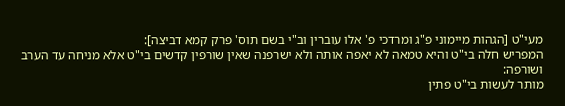מעי"ט [הגהות מיימוני פ"ג ומרדכי פ' אלו עוברין וב"י בשם תוס' פרק קמא דביצה]:
המפריש חלה בי"ט והיא טמאה לא יאפה אותה ולא ישרפנה שאין שורפין קדשים בי"ט אלא מניחה עד הערב ושורפה:
מותר לעשות בי"ט פתין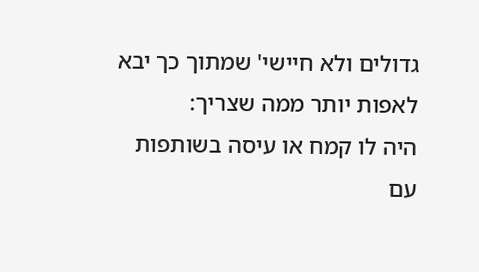גדולים ולא חיישי' שמתוך כך יבא לאפות יותר ממה שצריך:
היה לו קמח או עיסה בשותפות עם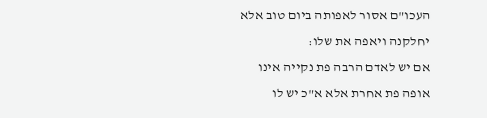העכו"ם אסור לאפותה ביום טוב אלא יחלקנה ויאפה את שלו:
אם יש לאדם הרבה פת נקייה אינו אופה פת אחרת אלא א"כ יש לו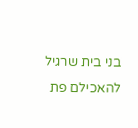בני בית שרגיל להאכילם פת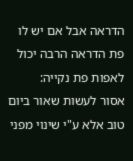הדראה אבל אם יש לו פת הדראה הרבה יכול לאפות פת נקייה:
אסור לעשות שאור ביום טוב אלא ע"י שינוי מפני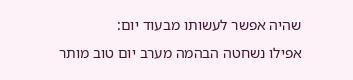שהיה אפשר לעשותו מבעוד יום:
אפילו נשחטה הבהמה מערב יום טוב מותר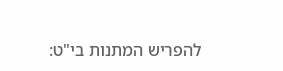להפריש המתנות בי"ט: